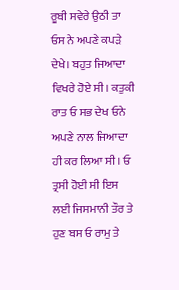ਰੂਬੀ ਸਵੇਰੇ ਉਠੀ ਤਾ ਓਸ ਨੇ ਅਪਣੇ ਕਪੜੇ ਦੇਖੇ। ਬਹੁਤ ਜਿਆਦਾ ਵਿਖਰੇ ਹੋਏ ਸੀ। ਕਤੁਕੀ ਰਾਤ ਓ ਸਭ ਦੇਖ ਓਨੇ ਅਪਣੇ ਨਾਲ ਜਿਆਦਾ ਹੀ ਕਰ ਲਿਆ ਸੀ। ਓ ਤ੍ਰਸੀ ਹੋਈ ਸੀ ਇਸ ਲਈ ਜਿਸਮਾਨੀ ਤੌਰ ਤੇ ਹੁਣ ਬਸ ਓ ਰਾਮੁ ਤੇ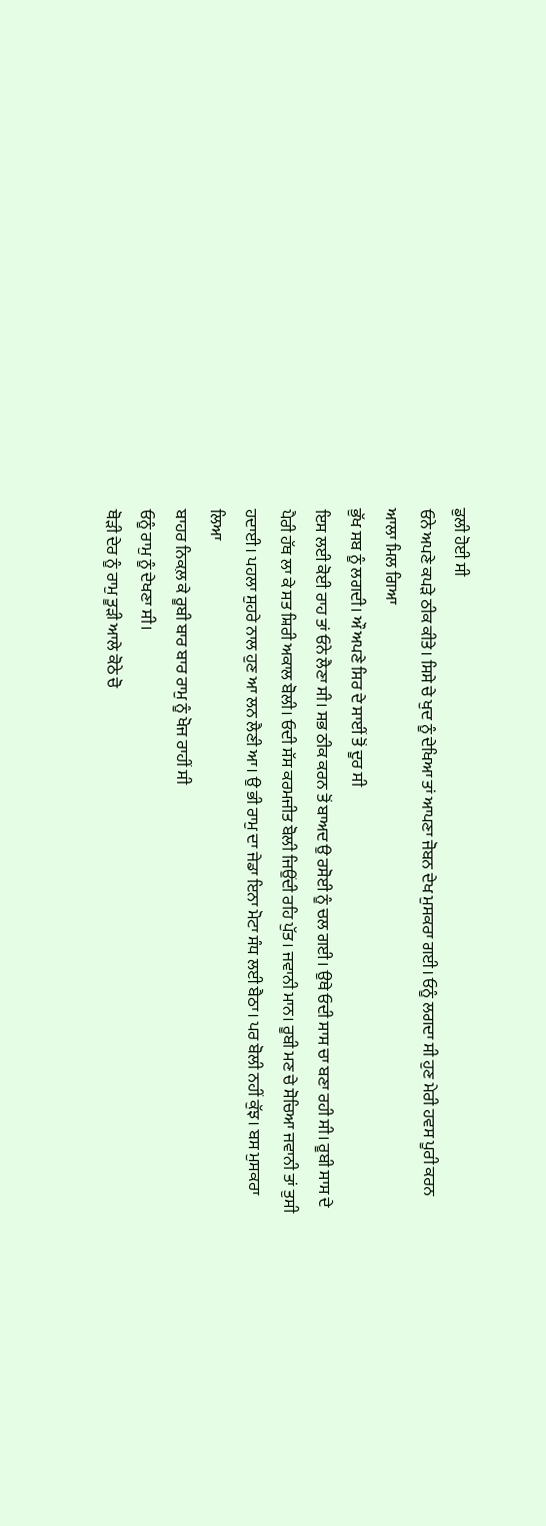ਡੁਲੀ ਹੋਈ ਸੀ
ਓਨੇ ਅਪਣੇ ਕਪੜੇ ਠੀਕ ਕੀਤੇ। ਸਿਸੇ ਚੇ ਖੁਦ ਨੂੰ ਦੇਖਿਆ ਤਾਂ ਆਪਣਾ ਜੋਬਨ ਦੇਖ ਮੁਸਕਰਾ ਗਈ। ਓਨੂੰ ਲਗਦਾ ਸੀ ਹੁਣ ਮੇਰੀ ਹਵਸ ਪੂਰੀ ਕਰਨ ਆਲਾ ਮਿਲ ਗਿਆ
ਭੁੱਖ ਸਬ ਨੂੰ ਲਗਦੀ। ਔ ਅਪਣੇ ਸਿਰ ਦੇ ਸਾਈਂ ਤੋਂ ਦੂਰ ਸੀ
ਇਸ ਲਈ ਕੋਈ ਰਾਹ ਤਾਂ ਓਨੇ ਲੈਣਾ ਸੀ। ਸਭ ਠੀਕ ਕਰਨ ਤੋਂ ਬਾਅਦ ਉ ਰਸੋਈ ਨੂੰ ਚਲ ਗਈ। ਉਥੇ ਓਦੀ ਸਾਸ ਚਾ ਬਣਾ ਰਹੀ ਸੀ। ਰੂਬੀ ਸਾਸ ਦੇ ਪੈਰੀ ਹੱਥ ਲਾ ਕੇ ਸਤ ਸ਼ਿਰੀ ਅਕਾਲ ਬੋਲੀ। ਓਦੀ ਸੱਸ ਕਰਮਜੀਤ ਬੋਲੀ ਜਿਉਂਦੀ ਰਹਿ ਪੁੱਤ। ਜਵਾਨੀ ਮਾਨ। ਰੂਬੀ ਮਣ ਚੇ ਸੋਚਿਆ ਜਵਾਨੀ ਤਾਂ ਤੁਸੀ ਹਦਾਈ। ਪਹਲਾ ਸੁਹਰੇ ਨਾਲ ਹੁਣ ਆ ਲਨ ਲੈਣੀ ਆ। ਉ ਭੀ ਰਾਮੁ ਦਾ ਜੇਡਾ ਇਨਾ ਮੋਟਾ ਸੰਧ ਲਈ ਬੈਠਾ। ਪਰ ਬੋਲੀ ਨਹੀਂ ਕੁੱਝ। ਬਸ ਮੁਸਕਰਾ ਲਿਆ
ਬਾਹਰ ਨਿਕਲ਼ ਕੇ ਰੂਬੀ ਬਾਰ ਬਾਰ ਰਾਮੁ ਨੂੰ ਖੋਜ ਰਾਹੀਂ ਸੀ
ਓਨੂੰ ਰਾਮੁ ਨੂੰ ਦੇਖਣਾ ਸੀ।
ਥੋੜੀ ਦੇਰ ਨੂੰ ਰਾਮੁ ਤੂੜੀ ਆਲੇ ਕੋਠੇ ਚੋ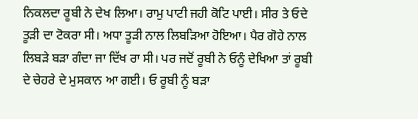ਨਿਕਲਦਾ ਰੂਬੀ ਨੇ ਦੇਖ ਲਿਆ। ਰਾਮੁ ਪਾਟੀ ਜਹੀ ਕੋਟਿ ਪਾਈ। ਸੀਰ ਤੇ ਓਦੇ ਤੂੜੀ ਦਾ ਟੋਕਰਾ ਸੀ। ਅਧਾ ਤੂੜੀ ਨਾਲ ਲਿਬੜਿਆ ਹੋਇਆ। ਪੈਰ ਗੋਹੇ ਨਾਲ ਲਿਬੜੇ ਬੜਾ ਗੰਦਾ ਜਾ ਦਿੱਖ ਰਾ ਸੀ। ਪਰ ਜਦੋਂ ਰੂਬੀ ਨੇ ਓਨੂੰ ਦੇਖਿਆ ਤਾਂ ਰੂਬੀ ਦੇ ਚੇਹਰੇ ਦੇ ਮੁਸਕਾਨ ਆ ਗਈ। ਓ ਰੂਬੀ ਨੂੰ ਬੜਾ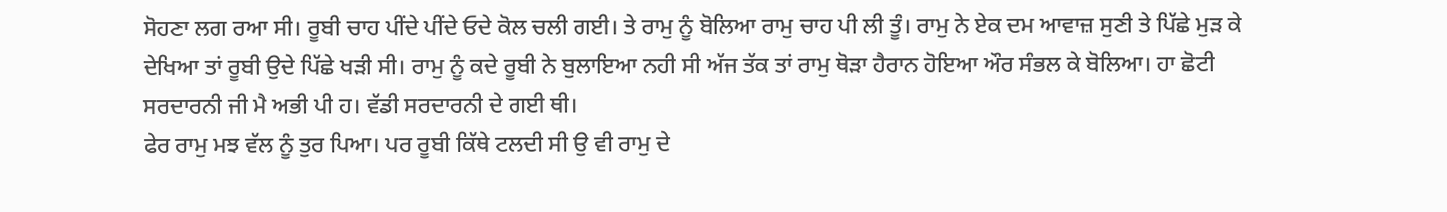ਸੋਹਣਾ ਲਗ ਰਆ ਸੀ। ਰੂਬੀ ਚਾਹ ਪੀਂਦੇ ਪੀਂਦੇ ਓਦੇ ਕੋਲ ਚਲੀ ਗਈ। ਤੇ ਰਾਮੁ ਨੂੰ ਬੋਲਿਆ ਰਾਮੁ ਚਾਹ ਪੀ ਲੀ ਤੂੰ। ਰਾਮੁ ਨੇ ਏਕ ਦਮ ਆਵਾਜ਼ ਸੁਣੀ ਤੇ ਪਿੱਛੇ ਮੁੜ ਕੇ ਦੇਖਿਆ ਤਾਂ ਰੂਬੀ ਉਦੇ ਪਿੱਛੇ ਖੜੀ ਸੀ। ਰਾਮੁ ਨੂੰ ਕਦੇ ਰੂਬੀ ਨੇ ਬੁਲਾਇਆ ਨਹੀ ਸੀ ਅੱਜ ਤੱਕ ਤਾਂ ਰਾਮੁ ਥੋੜਾ ਹੈਰਾਨ ਹੋਇਆ ਔਰ ਸੰਭਲ ਕੇ ਬੋਲਿਆ। ਹਾ ਛੋਟੀ ਸਰਦਾਰਨੀ ਜੀ ਮੈ ਅਭੀ ਪੀ ਹ। ਵੱਡੀ ਸਰਦਾਰਨੀ ਦੇ ਗਈ ਥੀ।
ਫੇਰ ਰਾਮੁ ਮਝ ਵੱਲ ਨੂੰ ਤੁਰ ਪਿਆ। ਪਰ ਰੂਬੀ ਕਿੱਥੇ ਟਲਦੀ ਸੀ ਉ ਵੀ ਰਾਮੁ ਦੇ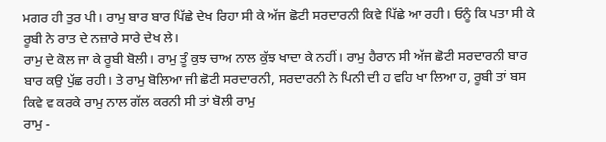ਮਗਰ ਹੀ ਤੁਰ ਪੀ। ਰਾਮੁ ਬਾਰ ਬਾਰ ਪਿੱਛੇ ਦੇਖ ਰਿਹਾ ਸੀ ਕੇ ਅੱਜ ਛੋਟੀ ਸਰਦਾਰਨੀ ਕਿਵੇ ਪਿੱਛੇ ਆ ਰਹੀ। ਓਨੂੰ ਕਿ ਪਤਾ ਸੀ ਕੇ ਰੂਬੀ ਨੇ ਰਾਤ ਦੇ ਨਜ਼ਾਰੇ ਸਾਰੇ ਦੇਖ ਲੇ।
ਰਾਮੁ ਦੇ ਕੋਲ ਜਾ ਕੇ ਰੂਬੀ ਬੋਲੀ। ਰਾਮੁ ਤੂੰ ਕੁਝ ਚਾਅ ਨਾਲ ਕੁੱਝ ਖਾਦਾ ਕੇ ਨਹੀਂ। ਰਾਮੁ ਹੈਰਾਨ ਸੀ ਅੱਜ ਛੋਟੀ ਸਰਦਾਰਨੀ ਬਾਰ ਬਾਰ ਕਉ ਪੁੱਛ ਰਹੀ। ਤੇ ਰਾਮੁ ਬੋਲਿਆ ਜੀ ਛੋਟੀ ਸਰਦਾਰਨੀ, ਸਰਦਾਰਨੀ ਨੇ ਪਿਨੀ ਦੀ ਹ ਵਹਿ ਖਾ ਲਿਆ ਹ, ਰੂਬੀ ਤਾਂ ਬਸ ਕਿਵੇ ਵ ਕਰਕੇ ਰਾਮੁ ਨਾਲ ਗੱਲ ਕਰਨੀ ਸੀ ਤਾਂ ਬੋਲੀ ਰਾਮੁ
ਰਾਮੁ -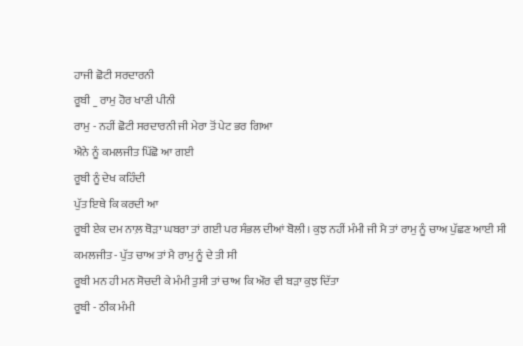ਹਾਜੀ ਛੋਟੀ ਸਰਦਾਰਨੀ
ਰੂਬੀ _ ਰਾਮੁ ਹੋਰ ਖਾਣੀ ਪੀਨੀ
ਰਾਮੁ - ਨਹੀਂ ਛੋਟੀ ਸਰਦਾਰਨੀ ਜੀ ਮੇਰਾ ਤੋਂ ਪੇਟ ਭਰ ਗਿਆ
ਐਨੇ ਨੂੰ ਕਮਲਜੀਤ ਪਿੱਛੋ ਆ ਗਈ
ਰੂਬੀ ਨੂੰ ਦੇਖ ਕਹਿੰਦੀ
ਪੁੱਤ ਇਥੇ ਕਿ ਕਰਦੀ ਆ
ਰੂਬੀ ਏਕ ਦਮ ਨਾਲ਼ ਥੋੜਾ ਘਬਰਾ ਤਾਂ ਗਈ ਪਰ ਸੰਭਲ ਦੀਆਂ ਬੋਲੀ। ਕੁਝ ਨਹੀਂ ਮੰਮੀ ਜੀ ਮੈ ਤਾਂ ਰਾਮੁ ਨੂੰ ਚਾਅ ਪੁੱਛਣ ਆਈ ਸੀ
ਕਮਲਜੀਤ - ਪੁੱਤ ਚਾਅ ਤਾਂ ਮੈ ਰਾਮੁ ਨੂੰ ਦੇ ਤੀ ਸੀ
ਰੂਬੀ ਮਨ ਹੀ ਮਨ ਸੋਚਦੀ ਕੇ ਮੰਮੀ ਤੁਸੀ ਤਾਂ ਚਾਅ ਕਿ ਔਰ ਵੀ ਬੜਾ ਕੁਝ ਦਿੱਤਾ
ਰੂਬੀ - ਠੀਕ ਮੰਮੀ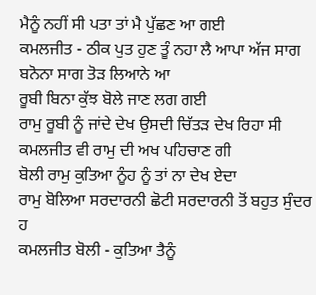ਮੈਨੂੰ ਨਹੀਂ ਸੀ ਪਤਾ ਤਾਂ ਮੈ ਪੁੱਛਣ ਆ ਗਈ
ਕਮਲਜੀਤ - ਠੀਕ ਪੁਤ ਹੁਣ ਤੂੰ ਨਹਾ ਲੈ ਆਪਾ ਅੱਜ ਸਾਗ ਬਨੋਨਾ ਸਾਗ ਤੋੜ ਲਿਆਨੇ ਆ
ਰੂਬੀ ਬਿਨਾ ਕੁੱਝ ਬੋਲੇ ਜਾਣ ਲਗ ਗਈ
ਰਾਮੁ ਰੂਬੀ ਨੂੰ ਜਾਂਦੇ ਦੇਖ ਉਸਦੀ ਚਿੱਤੜ ਦੇਖ ਰਿਹਾ ਸੀ
ਕਮਲਜੀਤ ਵੀ ਰਾਮੁ ਦੀ ਅਖ ਪਹਿਚਾਣ ਗੀ
ਬੋਲੀ ਰਾਮੁ ਕੁਤਿਆ ਨੂੰਹ ਨੂੰ ਤਾਂ ਨਾ ਦੇਖ ਏਦਾ
ਰਾਮੁ ਬੋਲਿਆ ਸਰਦਾਰਨੀ ਛੋਟੀ ਸਰਦਾਰਨੀ ਤੋਂ ਬਹੁਤ ਸੁੰਦਰ ਹ
ਕਮਲਜੀਤ ਬੋਲੀ - ਕੁਤਿਆ ਤੈਨੂੰ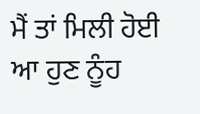ਮੈਂ ਤਾਂ ਮਿਲੀ ਹੋਈ ਆ ਹੁਣ ਨੂੰਹ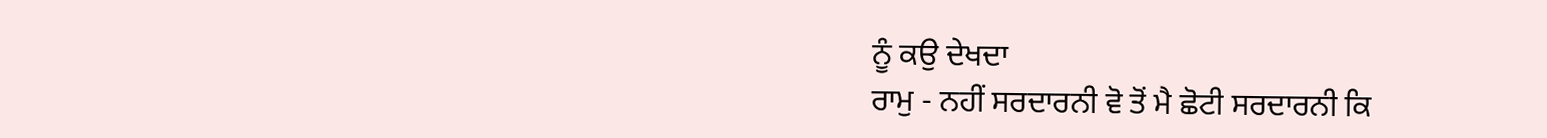ਨੂੰ ਕਉ ਦੇਖਦਾ
ਰਾਮੁ - ਨਹੀਂ ਸਰਦਾਰਨੀ ਵੋ ਤੋਂ ਮੈ ਛੋਟੀ ਸਰਦਾਰਨੀ ਕਿ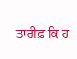ਤਾਰੀਫ਼ ਕਿ ਹ